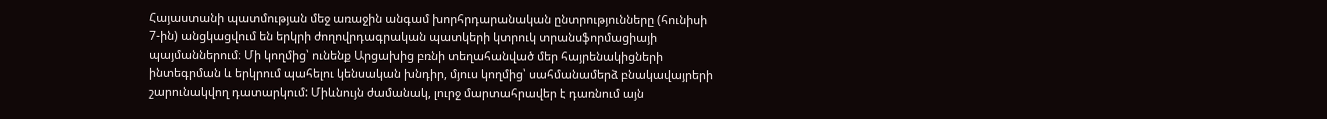Հայաստանի պատմության մեջ առաջին անգամ խորհրդարանական ընտրությունները (հունիսի 7-ին) անցկացվում են երկրի ժողովրդագրական պատկերի կտրուկ տրանսֆորմացիայի պայմաններում։ Մի կողմից՝ ունենք Արցախից բռնի տեղահանված մեր հայրենակիցների ինտեգրման և երկրում պահելու կենսական խնդիր, մյուս կողմից՝ սահմանամերձ բնակավայրերի շարունակվող դատարկում: Միևնույն ժամանակ, լուրջ մարտահրավեր է դառնում այն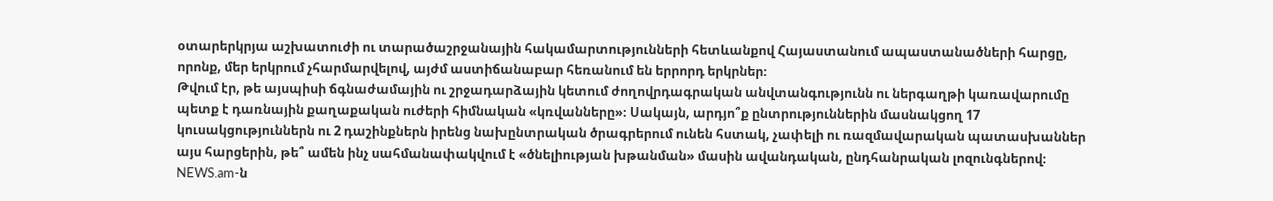օտարերկրյա աշխատուժի ու տարածաշրջանային հակամարտությունների հետևանքով Հայաստանում ապաստանածների հարցը, որոնք, մեր երկրում չհարմարվելով, այժմ աստիճանաբար հեռանում են երրորդ երկրներ։
Թվում էր, թե այսպիսի ճգնաժամային ու շրջադարձային կետում ժողովրդագրական անվտանգությունն ու ներգաղթի կառավարումը պետք է դառնային քաղաքական ուժերի հիմնական «կռվանները»։ Սակայն, արդյո՞ք ընտրություններին մասնակցող 17 կուսակցություններն ու 2 դաշինքներն իրենց նախընտրական ծրագրերում ունեն հստակ, չափելի ու ռազմավարական պատասխաններ այս հարցերին, թե՞ ամեն ինչ սահմանափակվում է «ծնելիության խթանման» մասին ավանդական, ընդհանրական լոզունգներով։
NEWS.am-ն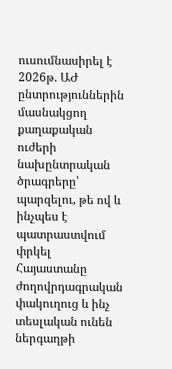ուսումնասիրել է 2026թ. ԱԺ ընտրություններին մասնակցող քաղաքական ուժերի նախընտրական ծրագրերը՝ պարզելու, թե ով և ինչպես է պատրաստվում փրկել Հայաստանը ժողովրդագրական փակուղուց և ինչ տեսլական ունեն ներգաղթի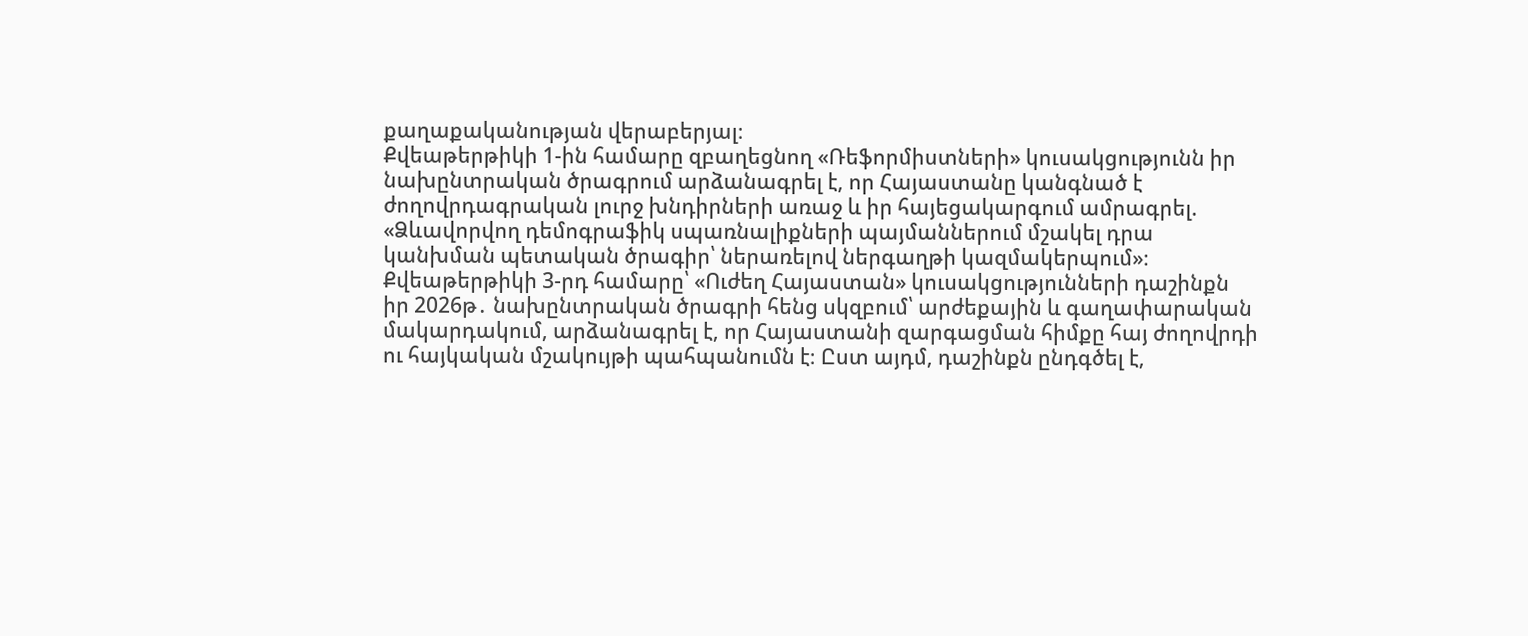քաղաքականության վերաբերյալ։
Քվեաթերթիկի 1-ին համարը զբաղեցնող «Ռեֆորմիստների» կուսակցությունն իր նախընտրական ծրագրում արձանագրել է, որ Հայաստանը կանգնած է ժողովրդագրական լուրջ խնդիրների առաջ և իր հայեցակարգում ամրագրել.
«Ձևավորվող դեմոգրաֆիկ սպառնալիքների պայմաններում մշակել դրա կանխման պետական ծրագիր՝ ներառելով ներգաղթի կազմակերպում»։
Քվեաթերթիկի 3-րդ համարը՝ «Ուժեղ Հայաստան» կուսակցությունների դաշինքն իր 2026թ․ նախընտրական ծրագրի հենց սկզբում՝ արժեքային և գաղափարական մակարդակում, արձանագրել է, որ Հայաստանի զարգացման հիմքը հայ ժողովրդի ու հայկական մշակույթի պահպանումն է։ Ըստ այդմ, դաշինքն ընդգծել է,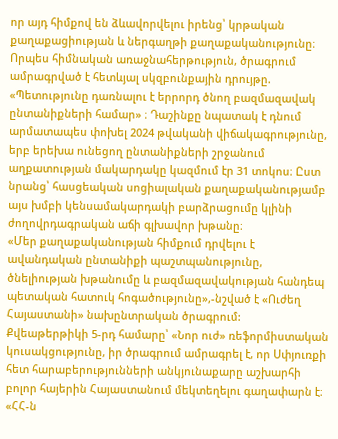որ այդ հիմքով են ձևավորվելու իրենց՝ կրթական քաղաքացիության և ներգաղթի քաղաքականությունը։
Որպես հիմնական առաջնահերթություն, ծրագրում ամրագրված է հետևյալ սկզբունքային դրույթը.
«Պետությունը դառնալու է երրորդ ծնող բազմազավակ ընտանիքների համար» ։ Դաշինքը նպատակ է դնում արմատապես փոխել 2024 թվականի վիճակագրությունը, երբ երեխա ունեցող ընտանիքների շրջանում աղքատության մակարդակը կազմում էր 31 տոկոս։ Ըստ նրանց՝ հասցեական սոցիալական քաղաքականությամբ այս խմբի կենսամակարդակի բարձրացումը կլինի ժողովրդագրական աճի գլխավոր խթանը։
«Մեր քաղաքականության հիմքում դրվելու է ավանդական ընտանիքի պաշտպանությունը, ծնելիության խթանումը և բազմազավակության հանդեպ պետական հատուկ հոգածությունը»,-նշված է «Ուժեղ Հայաստանի» նախընտրական ծրագրում:
Քվեաթերթիկի 5-րդ համարը՝ «Նոր ուժ» ռեֆորմիստական կուսակցությունը, իր ծրագրում ամրագրել է, որ Սփյուռքի հետ հարաբերությունների անկյունաքարը աշխարհի բոլոր հայերին Հայաստանում մեկտեղելու գաղափարն է։
«ՀՀ-ն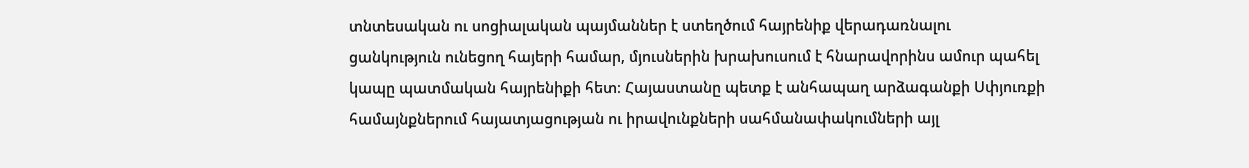տնտեսական ու սոցիալական պայմաններ է ստեղծում հայրենիք վերադառնալու ցանկություն ունեցող հայերի համար, մյուսներին խրախուսում է հնարավորինս ամուր պահել կապը պատմական հայրենիքի հետ։ Հայաստանը պետք է անհապաղ արձագանքի Սփյուռքի համայնքներում հայատյացության ու իրավունքների սահմանափակումների այլ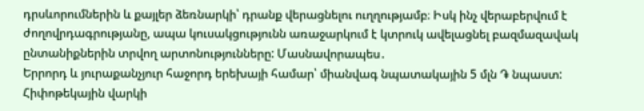դրսևորումներին և քայլեր ձեռնարկի՝ դրանք վերացնելու ուղղությամբ։ Իսկ ինչ վերաբերվում է ժողովրդագրությանը, ապա կուսակցությունն առաջարկում է կտրուկ ավելացնել բազմազավակ ընտանիքներին տրվող արտոնությունները: Մասնավորապես․
Երրորդ և յուրաքանչյուր հաջորդ երեխայի համար՝ միանվագ նպատակային 5 մլն ֏ նպաստ:
Հիփոթեկային վարկի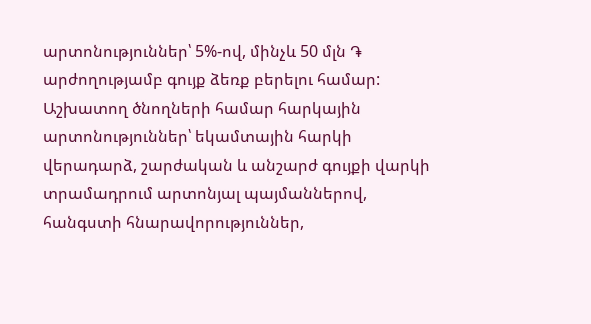արտոնություններ՝ 5%-ով, մինչև 50 մլն ֏ արժողությամբ գույք ձեռք բերելու համար:
Աշխատող ծնողների համար հարկային արտոնություններ՝ եկամտային հարկի վերադարձ, շարժական և անշարժ գույքի վարկի տրամադրում արտոնյալ պայմաններով, հանգստի հնարավորություններ,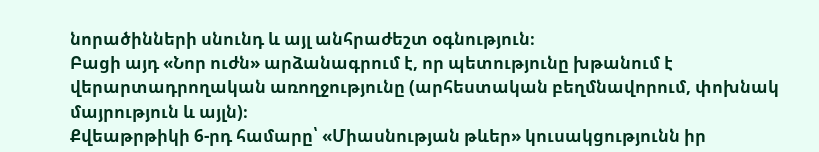նորածինների սնունդ և այլ անհրաժեշտ օգնություն։
Բացի այդ «Նոր ուժն» արձանագրում է, որ պետությունը խթանում է վերարտադրողական առողջությունը (արհեստական բեղմնավորում, փոխնակ մայրություն և այլն)։
Քվեաթրթիկի 6-րդ համարը՝ «Միասնության թևեր» կուսակցությունն իր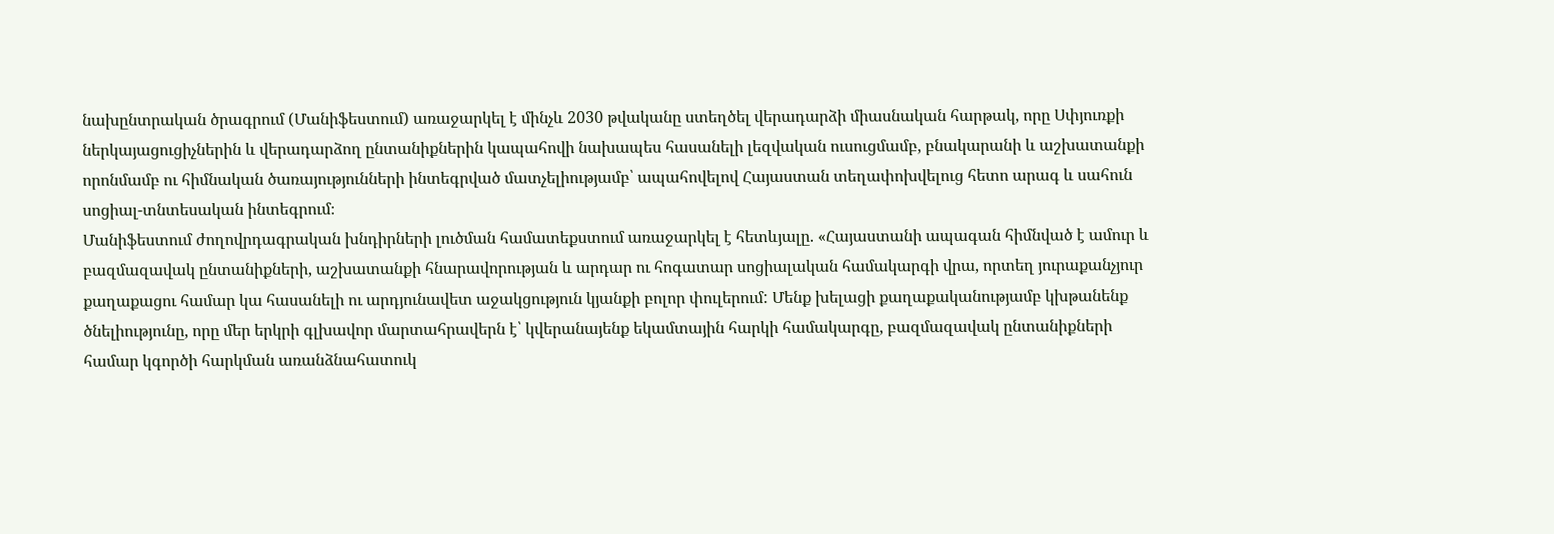նախընտրական ծրագրում (Մանիֆեստում) առաջարկել է մինչև 2030 թվականը ստեղծել վերադարձի միասնական հարթակ, որը Սփյուռքի ներկայացուցիչներին և վերադարձող ընտանիքներին կապահովի նախապես հասանելի լեզվական ուսուցմամբ, բնակարանի և աշխատանքի որոնմամբ ու հիմնական ծառայությունների ինտեգրված մատչելիությամբ՝ ապահովելով Հայաստան տեղափոխվելուց հետո արագ և սահուն սոցիալ-տնտեսական ինտեգրում։
Մանիֆեստում ժողովրդագրական խնդիրների լուծման համատեքստում առաջարկել է հետևյալը. «Հայաստանի ապագան հիմնված է ամուր և բազմազավակ ընտանիքների, աշխատանքի հնարավորության և արդար ու հոգատար սոցիալական համակարգի վրա, որտեղ յուրաքանչյուր քաղաքացու համար կա հասանելի ու արդյունավետ աջակցություն կյանքի բոլոր փուլերում: Մենք խելացի քաղաքականությամբ կխթանենք ծնելիությունը, որը մեր երկրի գլխավոր մարտահրավերն է՝ կվերանայենք եկամտային հարկի համակարգը, բազմազավակ ընտանիքների համար կգործի հարկման առանձնահատուկ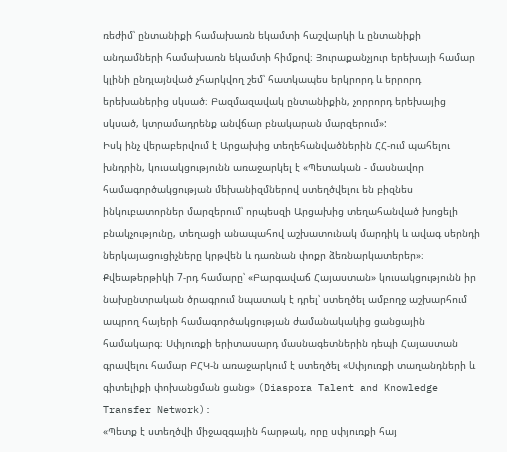ռեժիմ՝ ընտանիքի համախառն եկամտի հաշվարկի և ընտանիքի անդամների համախառն եկամտի հիմքով։ Յուրաքանչյուր երեխայի համար կլինի ընդլայնված չհարկվող շեմ՝ հատկապես երկրորդ և երրորդ երեխաներից սկսած։ Բազմազավակ ընտանիքին, չորրորդ երեխայից սկսած, կտրամադրենք անվճար բնակարան մարզերում»:
Իսկ ինչ վերաբերվում է Արցախից տեղեհանվածներին ՀՀ-ում պահելու խնդրին, կուսակցությունն առաջարկել է «Պետական - մասնավոր համագործակցության մեխանիզմներով ստեղծվելու են բիզնես ինկուբատորներ մարզերում՝ որպեսզի Արցախից տեղահանված խոցելի բնակչությունը, տեղացի անապահով աշխատունակ մարդիկ և ավագ սերնդի ներկայացուցիչները կրթվեն և դառնան փոքր ձեռնարկատերեր»։
Քվեաթերթիկի 7-րդ համարը՝ «Բարգավաճ Հայաստան» կուսակցությունն իր նախընտրական ծրագրում նպատակ է դրել՝ ստեղծել ամբողջ աշխարհում ապրող հայերի համագործակցության ժամանակակից ցանցային համակարգ։ Սփյուռքի երիտասարդ մասնագետներին դեպի Հայաստան գրավելու համար ԲՀԿ-ն առաջարկում է ստեղծել «Սփյուռքի տաղանդների և գիտելիքի փոխանցման ցանց» (Diaspora Talent and Knowledge Transfer Network):
«Պետք է ստեղծվի միջազգային հարթակ, որը սփյուռքի հայ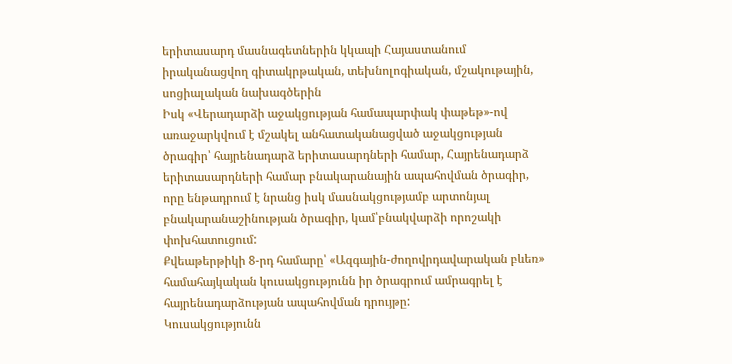երիտասարդ մասնագետներին կկապի Հայաստանում իրականացվող գիտակրթական, տեխնոլոգիական, մշակութային, սոցիալական նախագծերին
Իսկ «Վերադարձի աջակցության համապարփակ փաթեթ»-ով առաջարկվում է մշակել անհատականացված աջակցության ծրագիր՝ հայրենադարձ երիտասարդների համար, Հայրենադարձ երիտասարդների համար բնակարանային ապահովման ծրագիր, որը ենթադրում է նրանց իսկ մասնակցությամբ արտոնյալ բնակարանաշինության ծրագիր, կամ՝բնակվարձի որոշակի փոխհատուցում:
Քվեաթերթիկի 8-րդ համարը՝ «Ազգային-ժողովրդավարական բևեռ» համահայկական կուսակցությունն իր ծրագրում ամրագրել է հայրենադարձության ապահովման դրույթը:
Կուսակցությունն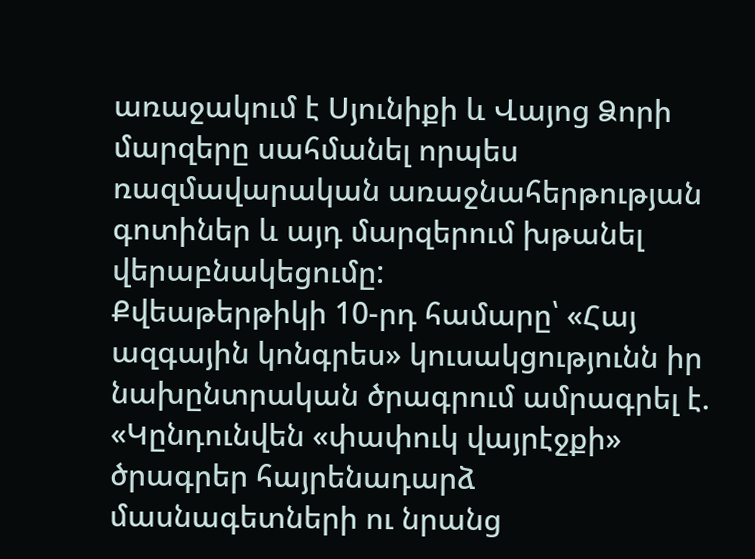առաջակում է Սյունիքի և Վայոց Ձորի մարզերը սահմանել որպես ռազմավարական առաջնահերթության գոտիներ և այդ մարզերում խթանել վերաբնակեցումը:
Քվեաթերթիկի 10-րդ համարը՝ «Հայ ազգային կոնգրես» կուսակցությունն իր նախընտրական ծրագրում ամրագրել է.
«Կընդունվեն «փափուկ վայրէջքի» ծրագրեր հայրենադարձ մասնագետների ու նրանց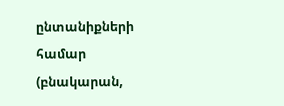ընտանիքների համար (բնակարան,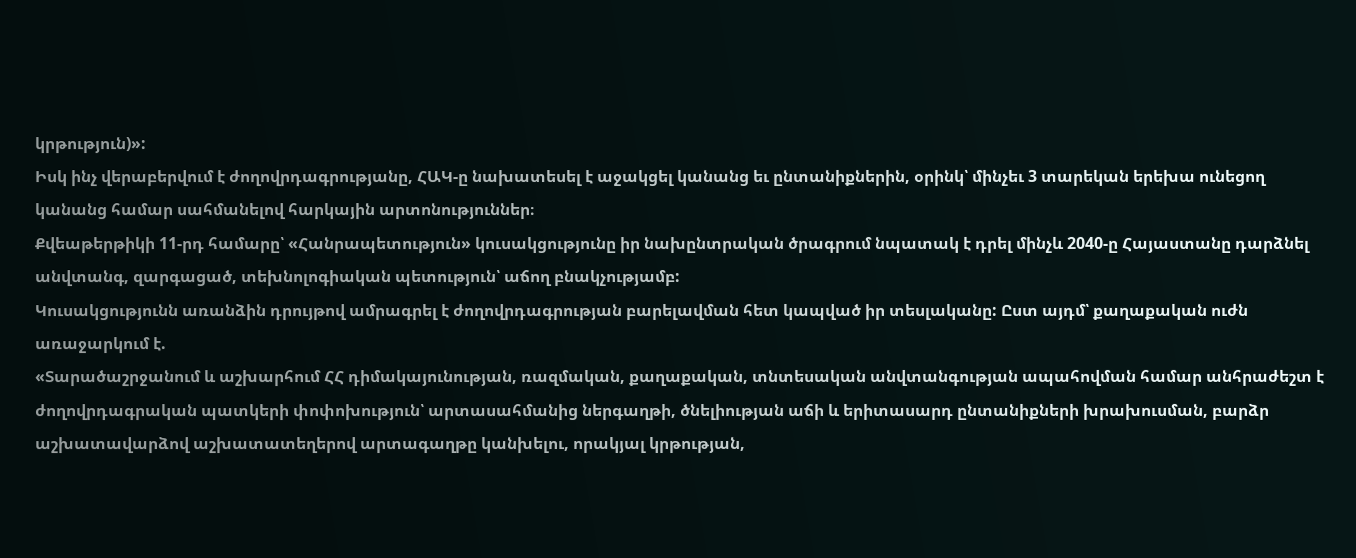կրթություն)»:
Իսկ ինչ վերաբերվում է ժողովրդագրությանը, ՀԱԿ-ը նախատեսել է աջակցել կանանց եւ ընտանիքներին, օրինկ՝ մինչեւ 3 տարեկան երեխա ունեցող կանանց համար սահմանելով հարկային արտոնություններ։
Քվեաթերթիկի 11-րդ համարը՝ «Հանրապետություն» կուսակցությունը իր նախընտրական ծրագրում նպատակ է դրել մինչև 2040-ը Հայաստանը դարձնել անվտանգ, զարգացած, տեխնոլոգիական պետություն՝ աճող բնակչությամբ:
Կուսակցությունն առանձին դրույթով ամրագրել է ժողովրդագրության բարելավման հետ կապված իր տեսլականը: Ըստ այդմ՝ քաղաքական ուժն առաջարկում է.
«Տարածաշրջանում և աշխարհում ՀՀ դիմակայունության, ռազմական, քաղաքական, տնտեսական անվտանգության ապահովման համար անհրաժեշտ է ժողովրդագրական պատկերի փոփոխություն՝ արտասահմանից ներգաղթի, ծնելիության աճի և երիտասարդ ընտանիքների խրախուսման, բարձր աշխատավարձով աշխատատեղերով արտագաղթը կանխելու, որակյալ կրթության,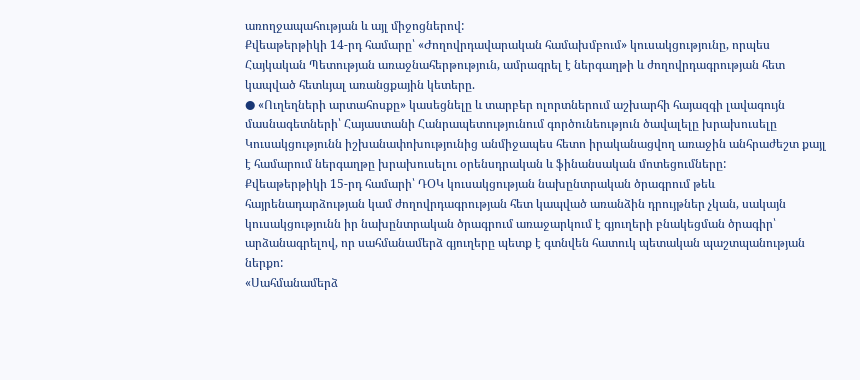առողջապահության և այլ միջոցներով:
Քվեաթերթիկի 14-րդ համարը՝ «Ժողովրդավարական համախմբում» կուսակցությունը, որպես Հայկական Պետության առաջնահերթություն, ամրագրել է ներգաղթի և ժողովրդագրության հետ կապված հետևյալ առանցքային կետերը.
● «Ուղեղների արտահոսքը» կասեցնելը և տարբեր ոլորտներում աշխարհի հայազգի լավագույն մասնագետների՝ Հայաստանի Հանրապետությունում գործունեություն ծավալելը խրախուսելը
Կուսակցությունն իշխանափոխությունից անմիջապես հետո իրականացվող առաջին անհրաժեշտ քայլ է համարում ներգաղթը խրախուսելու օրենսդրական և ֆինանսական մոտեցումները:
Քվեաթերթիկի 15-րդ համարի՝ ԴՕԿ կուսակցության նախընտրական ծրագրում թեև հայրենադարձության կամ ժողովրդագրության հետ կապված առանձին դրույթներ չկան, սակայն կուսակցությունն իր նախընտրական ծրագրում առաջարկում է գյուղերի բնակեցման ծրագիր՝ արձանագրելով, որ սահմանամերձ գյուղերը պետք է գտնվեն հատուկ պետական պաշտպանության ներքո:
«Սահմանամերձ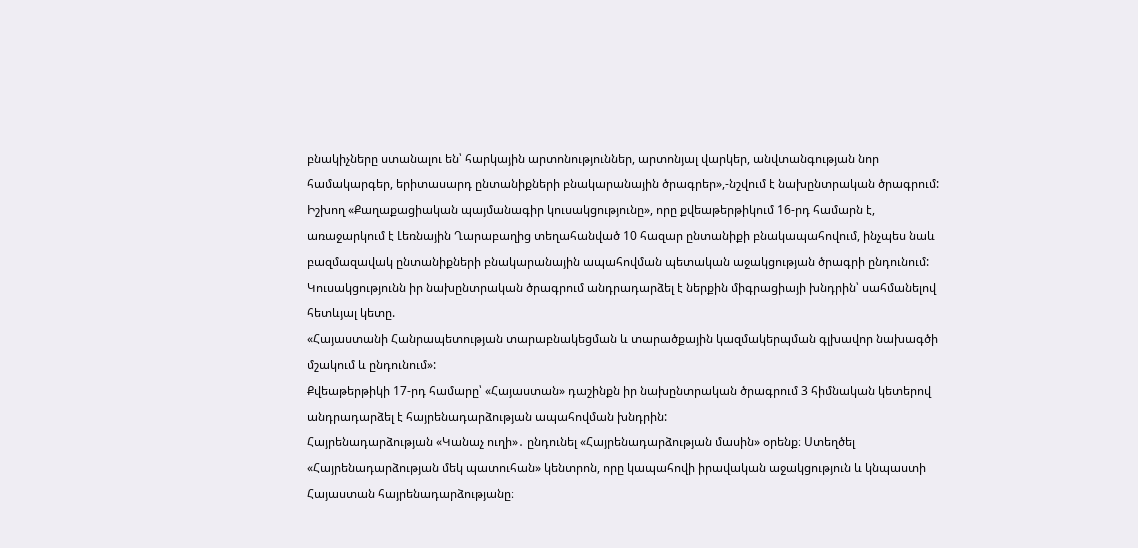բնակիչները ստանալու են՝ հարկային արտոնություններ, արտոնյալ վարկեր, անվտանգության նոր համակարգեր, երիտասարդ ընտանիքների բնակարանային ծրագրեր»,-նշվում է նախընտրական ծրագրում:
Իշխող «Քաղաքացիական պայմանագիր կուսակցությունը», որը քվեաթերթիկում 16-րդ համարն է, առաջարկում է Լեռնային Ղարաբաղից տեղահանված 10 հազար ընտանիքի բնակապահովում, ինչպես նաև բազմազավակ ընտանիքների բնակարանային ապահովման պետական աջակցության ծրագրի ընդունում:
Կուսակցությունն իր նախընտրական ծրագրում անդրադարձել է ներքին միգրացիայի խնդրին՝ սահմանելով հետևյալ կետը.
«Հայաստանի Հանրապետության տարաբնակեցման և տարածքային կազմակերպման գլխավոր նախագծի մշակում և ընդունում»:
Քվեաթերթիկի 17-րդ համարը՝ «Հայաստան» դաշինքն իր նախընտրական ծրագրում 3 հիմնական կետերով անդրադարձել է հայրենադարձության ապահովման խնդրին:
Հայրենադարձության «Կանաչ ուղի»․ ընդունել «Հայրենադարձության մասին» օրենք։ Ստեղծել «Հայրենադարձության մեկ պատուհան» կենտրոն, որը կապահովի իրավական աջակցություն և կնպաստի Հայաստան հայրենադարձությանը։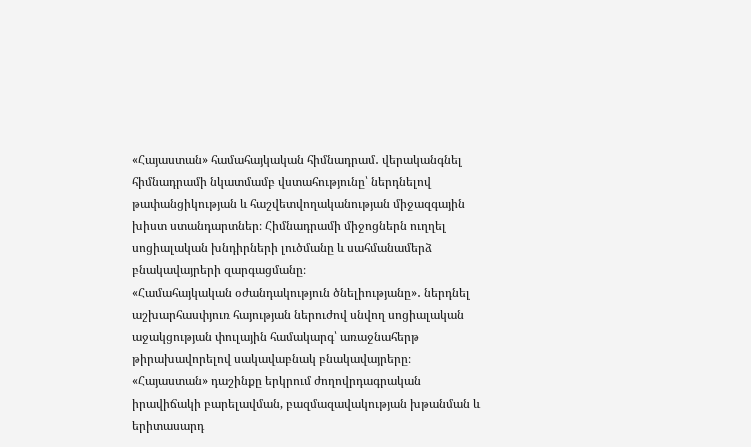«Հայաստան» համահայկական հիմնադրամ․ վերականգնել հիմնադրամի նկատմամբ վստահությունը՝ ներդնելով թափանցիկության և հաշվետվողականության միջազգային խիստ ստանդարտներ։ Հիմնադրամի միջոցներն ուղղել սոցիալական խնդիրների լուծմանը և սահմանամերձ բնակավայրերի զարգացմանը։
«Համահայկական օժանդակություն ծնելիությանը»․ ներդնել աշխարհասփյուռ հայության ներուժով սնվող սոցիալական աջակցության փուլային համակարգ՝ առաջնահերթ թիրախավորելով սակավաբնակ բնակավայրերը։
«Հայաստան» դաշինքը երկրում ժողովրդագրական իրավիճակի բարելավման, բազմազավակության խթանման և երիտասարդ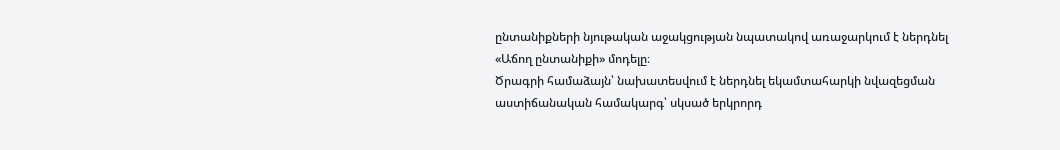ընտանիքների նյութական աջակցության նպատակով առաջարկում է ներդնել «Աճող ընտանիքի» մոդելը։
Ծրագրի համաձայն՝ նախատեսվում է ներդնել եկամտահարկի նվազեցման աստիճանական համակարգ՝ սկսած երկրորդ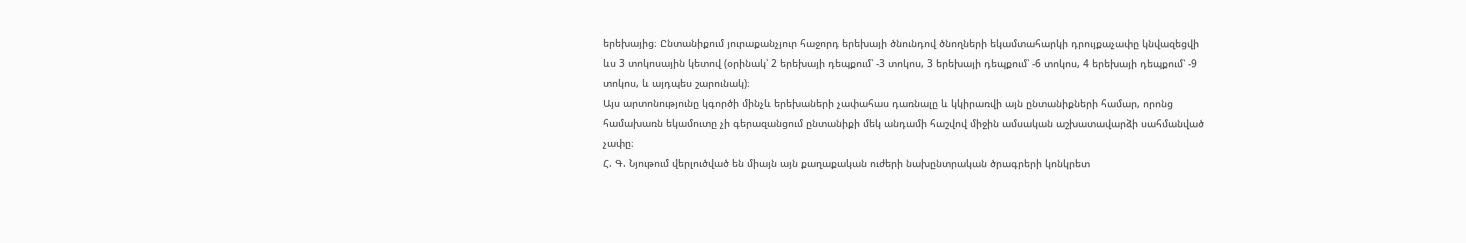երեխայից։ Ընտանիքում յուրաքանչյուր հաջորդ երեխայի ծնունդով ծնողների եկամտահարկի դրույքաչափը կնվազեցվի ևս 3 տոկոսային կետով (օրինակ՝ 2 երեխայի դեպքում՝ -3 տոկոս, 3 երեխայի դեպքում՝ -6 տոկոս, 4 երեխայի դեպքում՝ -9 տոկոս, և այդպես շարունակ)։
Այս արտոնությունը կգործի մինչև երեխաների չափահաս դառնալը և կկիրառվի այն ընտանիքների համար, որոնց համախառն եկամուտը չի գերազանցում ընտանիքի մեկ անդամի հաշվով միջին ամսական աշխատավարձի սահմանված չափը։
Հ. Գ. Նյութում վերլուծված են միայն այն քաղաքական ուժերի նախընտրական ծրագրերի կոնկրետ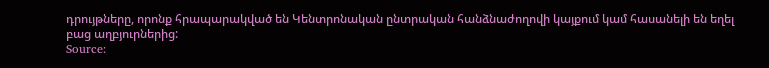դրույթները, որոնք հրապարակված են Կենտրոնական ընտրական հանձնաժողովի կայքում կամ հասանելի են եղել բաց աղբյուրներից:
Source: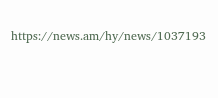https://news.am/hy/news/1037193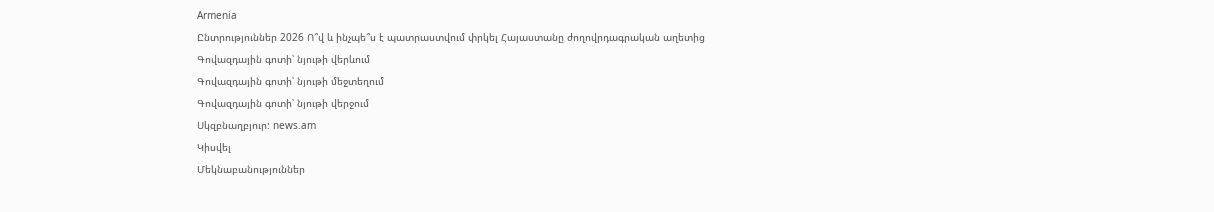Armenia
Ընտրություններ 2026 Ո՞վ և ինչպե՞ս է պատրաստվում փրկել Հայաստանը ժողովրդագրական աղետից
Գովազդային գոտի՝ նյութի վերևում
Գովազդային գոտի՝ նյութի մեջտեղում
Գովազդային գոտի՝ նյութի վերջում
Սկզբնաղբյուր: news.am
Կիսվել
Մեկնաբանություններ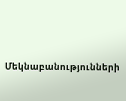Մեկնաբանությունների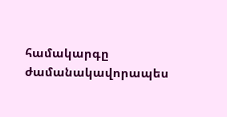համակարգը ժամանակավորապես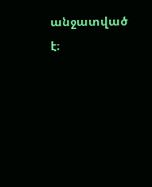անջատված է։